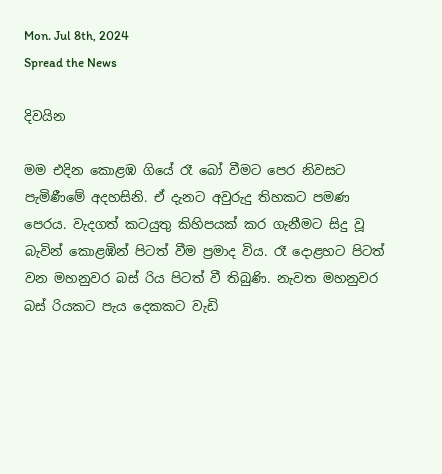Mon. Jul 8th, 2024
Spread the News

දිවයින

මම එදින කොළඹ ගියේ රෑ බෝ වීමට පෙර නිවසට පැමිණීමේ අදහසිනි. ඒ දැනට අවුරුදු තිහකට පමණ පෙරය. වැදගත් කටයුතු කිහිපයක් කර ගැනීමට සිදු වූ බැවින් කොළඹින් පිටත් වීම ප්‍රමාද විය. රෑ දොළහට පිටත් වන මහනුවර බස් රිය පිටත් වී තිබුණි. නැවත මහනුවර බස් රියකට පැය දෙකකට වැඩි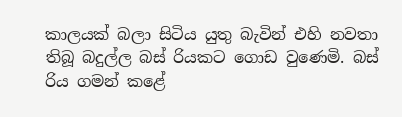කාලයක් බලා සිටිය යුතු බැවින් එහි නවතා තිබූ බදුල්ල බස් රියකට ගොඩ වුණෙමි. බස් රිය ගමන් කළේ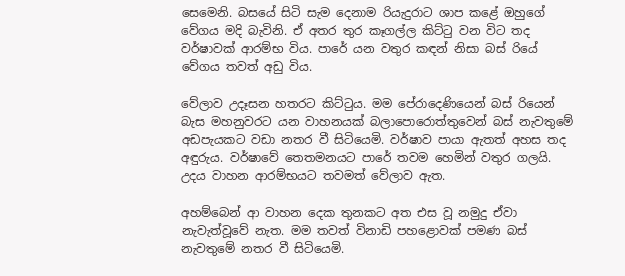සෙමෙනි. බසයේ සිටි සැම දෙනාම රියැදුරාට ශාප කළේ ඔහුගේ වේගය මදි බැවිනි. ඒ අතර තුර කෑගල්ල කිට්ටු වන විට තද වර්ෂාවක් ආරම්භ විය. පාරේ යන වතුර කඳන් නිසා බස් රියේ වේගය තවත් අඩු විය.

වේලාව උදෑසන හතරට කිට්ටුය. මම පේරාදෙණියෙන් බස් රියෙන් බැස මහනුවරට යන වාහනයක් බලාපොරොත්තුවෙන් බස් නැවතුමේ අඩපැයකට වඩා නතර වී සිටියෙමි. වර්ෂාව පායා ඇතත් අහස තද අඳුරුය. වර්ෂාවේ තෙතමනයට පාරේ තවම හෙමින් වතුර ගලයි. උදය වාහන ආරම්භයට තවමත් වේලාව ඇත.

අහම්බෙන් ආ වාහන දෙක තුනකට අත එස වූ නමුදු ඒවා නැවැත්වූවේ නැත. මම තවත් විනාඩි පහළොවක් පමණ බස් නැවතුමේ නතර වී සිටියෙමි.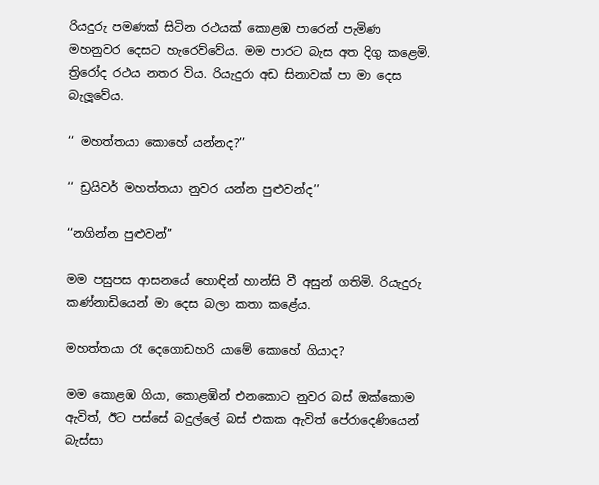රියදුරු පමණක් සිටින රථයක් කොළඹ පාරෙන් පැමිණ මහනුවර දෙසට හැරෙව්වේය. මම පාරට බැස අත දිගු කළෙමි. ත්‍රිරෝද රථය නතර විය. රියැදුරා අඩ සිනාවක් පා මා දෙස බැලූවේය.

‘‘ මහත්තයා කොහේ යන්නද?’’

‘‘ ඩ්‍රයිවර් මහත්තයා නුවර යන්න පුළුවන්ද’’

‘‘නගින්න පුළුවන්’’

මම පසුපස ආසනයේ හොඳින් හාන්සි වී අසුන් ගතිමි. රියැදුරු කණ්නාඩියෙන් මා දෙස බලා කතා කළේය.

මහත්තයා රෑ දෙගොඩහරි යාමේ කොහේ ගියාද?

මම කොළඹ ගියා, කොළඹින් එනකොට නුවර බස් ඔක්කොම ඇවිත්, ඊට පස්සේ බදුල්ලේ බස් එකක ඇවිත් පේරාදෙණියෙන් බැස්සා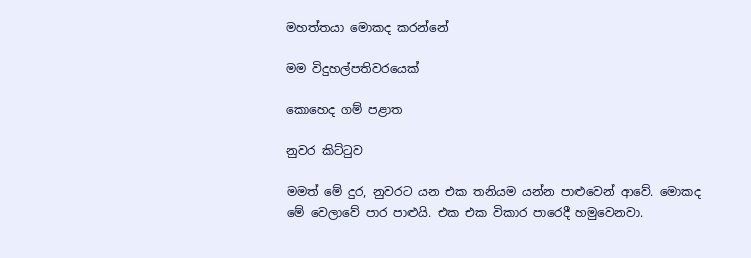මහත්තයා මොකද කරන්නේ

මම විදුහල්පතිවරයෙක්

කොහෙද ගම් පළාත

නුවර කිට්ටුව

මමත් මේ දුර, නුවරට යන එක තනියම යන්න පාළුවෙන් ආවේ. මොකද මේ වෙලාවේ පාර පාළුයි. එක එක විකාර පාරෙදී හමුවෙනවා.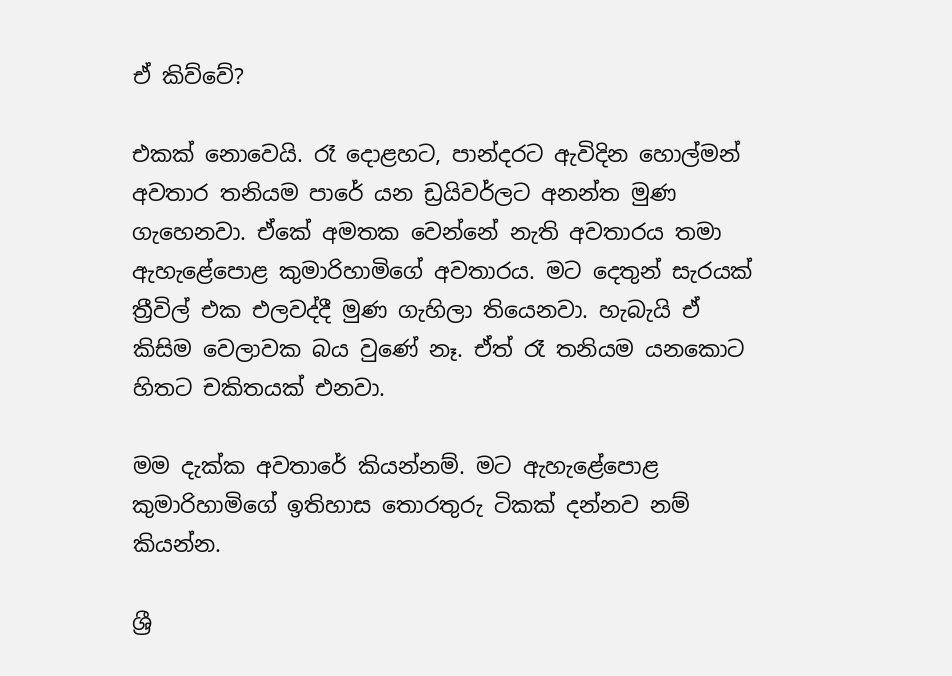ඒ කිව්වේ?

එකක් නොවෙයි. රෑ දොළහට, පාන්දරට ඇවිදින හොල්මන් අවතාර තනියම පාරේ යන ඩ්‍රයිවර්ලට අනන්ත මුණ ගැහෙනවා. ඒකේ අමතක වෙන්නේ නැති අවතාරය තමා ඇහැළේපොළ කුමාරිහාමිගේ අවතාරය. මට දෙතුන් සැරයක් ත්‍රීවිල් එක එලවද්දී මුණ ගැහිලා තියෙනවා. හැබැයි ඒ කිසිම වෙලාවක බය වුණේ නෑ. ඒත් රෑ තනියම යනකොට හිතට චකිතයක් එනවා.

මම දැක්ක අවතාරේ කියන්නම්. මට ඇහැළේපොළ කුමාරිහාමිගේ ඉතිහාස තොරතුරු ටිකක් දන්නව නම් කියන්න.

ශ්‍රී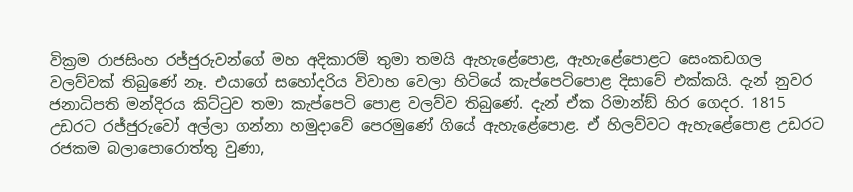වික්‍රම රාජසිංහ රජ්ජුරුවන්ගේ මහ අදිකාරම් තුමා තමයි ඇහැළේපොළ, ඇහැළේපොළට සෙංකඩගල වලව්වක් තිබුණේ නෑ. එයාගේ සහෝදරිය විවාහ වෙලා හිටියේ කැප්පෙටිපොළ දිසාවේ එක්කයි. දැන් නුවර ජනාධිපති මන්දිරය කිට්ටුව තමා කැප්පෙටි පොළ වලව්ව තිබුණේ. දැන් ඒක රිමාන්ඞ් හිර ගෙදර. 1815 උඩරට රජ්ජුරුවෝ අල්ලා ගන්නා හමුදාවේ පෙරමුණේ ගියේ ඇහැළේපොළ. ඒ හිලව්වට ඇහැළේපොළ උඩරට රජකම බලාපොරොත්තු වුණා,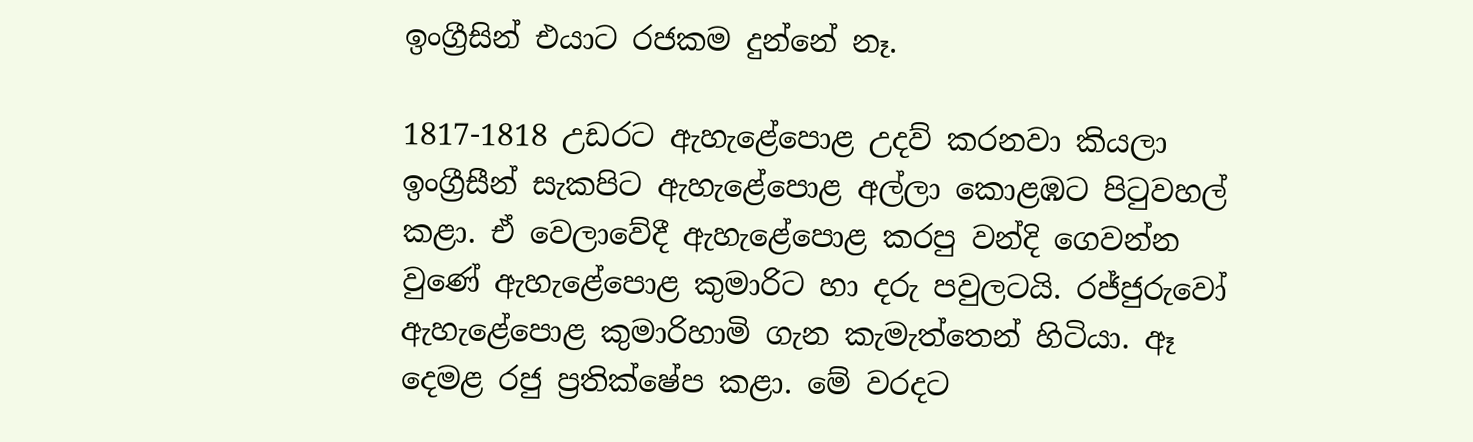ඉංග්‍රීසින් එයාට රජකම දුන්නේ නෑ.

1817-1818 උඩරට ඇහැළේපොළ උදව් කරනවා කියලා ඉංග්‍රීසීන් සැකපිට ඇහැළේපොළ අල්ලා කොළඹට පිටුවහල් කළා. ඒ වෙලාවේදී ඇහැළේපොළ කරපු වන්දි ගෙවන්න වුණේ ඇහැළේපොළ කුමාරිට හා දරු පවුලටයි. රජ්ජුරුවෝ ඇහැළේපොළ කුමාරිහාමි ගැන කැමැත්තෙන් හිටියා. ඈ දෙමළ රජු ප්‍රතික්ෂේප කළා. මේ වරදට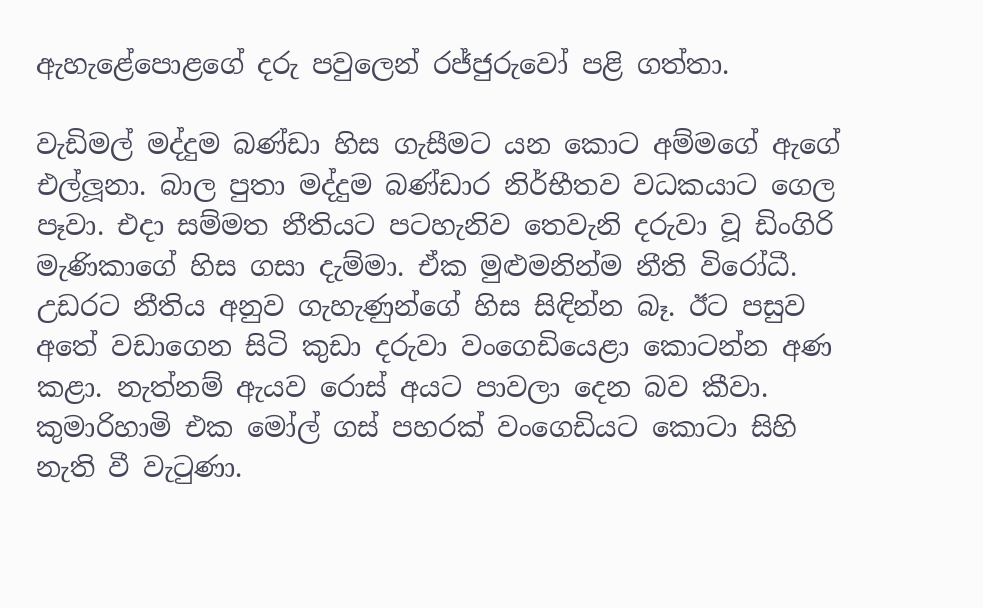ඇහැළේපොළගේ දරු පවුලෙන් රජ්ජුරුවෝ පළි ගත්තා.

වැඩිමල් මද්දුම බණ්ඩා හිස ගැසීමට යන කොට අම්මගේ ඇගේ එල්ලූනා. බාල පුතා මද්දුම බණ්ඩාර නිර්භීතව වධකයාට ගෙල පෑවා. එදා සම්මත නීතියට පටහැනිව තෙවැනි දරුවා වූ ඩිංගිරි මැණිකාගේ හිස ගසා දැම්මා. ඒක මුළුමනින්ම නීති විරෝධී. උඩරට නීතිය අනුව ගැහැණුන්ගේ හිස සිඳින්න බෑ. ඊට පසුව අතේ වඩාගෙන සිටි කුඩා දරුවා වංගෙඩියෙළා කොටන්න අණ කළා. නැත්නම් ඇයව රොස් අයට පාවලා දෙන බව කීවා. කුමාරිහාමි එක මෝල් ගස් පහරක් වංගෙඩියට කොටා සිහි නැති වී වැටුණා.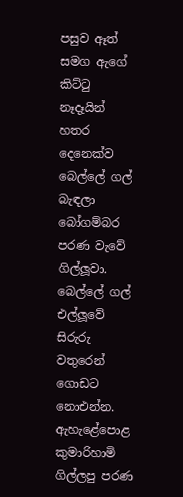පසුව ඈත් සමග ඇගේ කිට්ටු නෑදෑයින් හතර දෙනෙක්ව බෙල්ලේ ගල් බැඳලා බෝගම්බර පරණ වැවේ ගිල්ලූවා. බෙල්ලේ ගල් එල්ලූවේ සිරුරු වතුරෙන් ගොඩට නොඑන්න. ඇහැළේපොළ කුමාරිහාමි ගිල්ලපු පරණ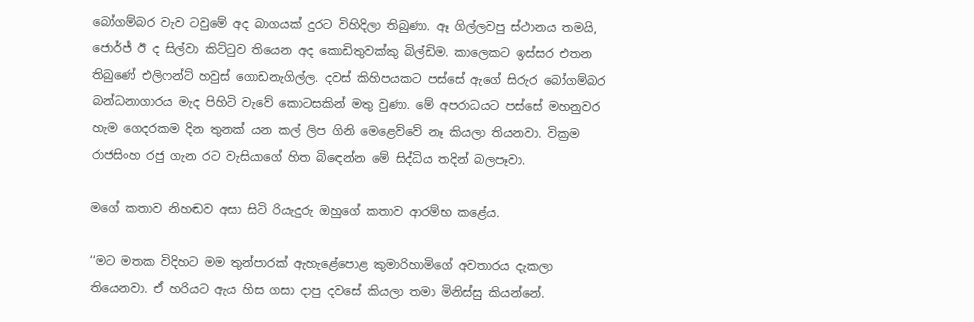බෝගම්බර වැව ටවුමේ අද බාගයක් දුරට විහිදිලා තිබුණා. ඈ ගිල්ලවපු ස්ථානය තමයි, ජොර්ජ් ඊ ද සිල්වා කිට්ටුව තියෙන අද කොඩිතුවක්කු බිල්ඩිම. කාලෙකට ඉස්සර එතන තිබුණේ එලිෆන්ට් හවුස් ගොඩනැගිල්ල. දවස් කිහිපයකට පස්සේ ඇගේ සිරුර බෝගම්බර බන්ධනාගාරය මැද පිහිටි වැවේ කොටසකින් මතු වුණා. මේ අපරාධයට පස්සේ මහනුවර හැම ගෙදරකම දින තුනක් යන කල් ලිප ගිනි මෙළෙව්වේ නෑ කියලා තියනවා. වික්‍රම රාජසිංහ රජු ගැන රට වැසියාගේ හිත බිඳෙන්න මේ සිද්ධිය තදින් බලපෑවා.

මගේ කතාව නිහඬව අසා සිටි රියැදුරු ඔහුගේ කතාව ආරම්භ කළේය.

‘‘මට මතක විදිහට මම තුන්පාරක් ඇහැළේපොළ කුමාරිහාමිගේ අවතාරය දැකලා තියෙනවා. ඒ හරියට ඇය හිස ගසා දාපු දවසේ කියලා තමා මිනිස්සු කියන්නේ.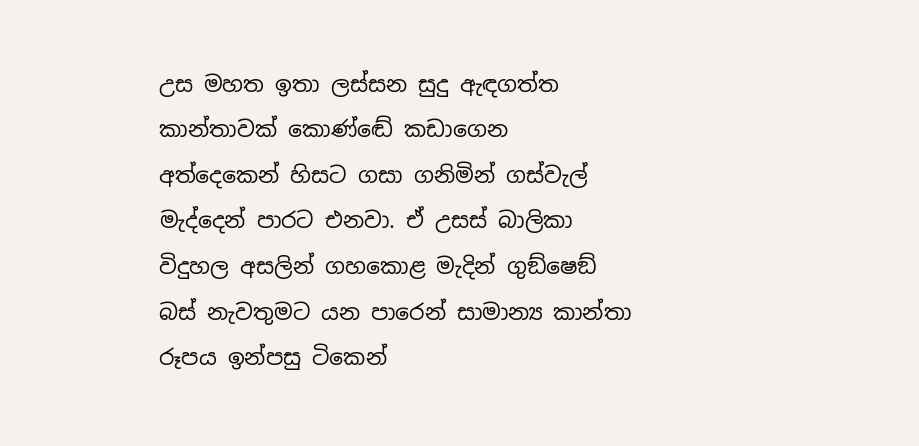උස මහත ඉතා ලස්සන සුදු ඇඳගත්ත කාන්තාවක් කොණ්ඬේ කඩාගෙන අත්දෙකෙන් හිසට ගසා ගනිමින් ගස්වැල් මැද්දෙන් පාරට එනවා. ඒ උසස් බාලිකා විදුහල අසලින් ගහකොළ මැදින් ගුඞ්ෂෙඞ් බස් නැවතුමට යන පාරෙන් සාමාන්‍ය කාන්තා රූපය ඉන්පසු ටිකෙන්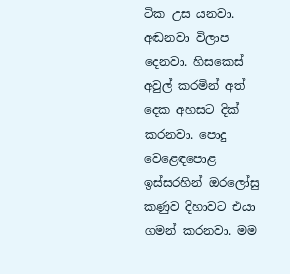ටික උස යනවා. අඬනවා විලාප දෙනවා. හිසකෙස් අවුල් කරමින් අත් දෙක අහසට දික් කරනවා. පොදු වෙළෙඳපොළ ඉස්සරහින් ඔරලෝසු කණුව දිහාවට එයා ගමන් කරනවා. මම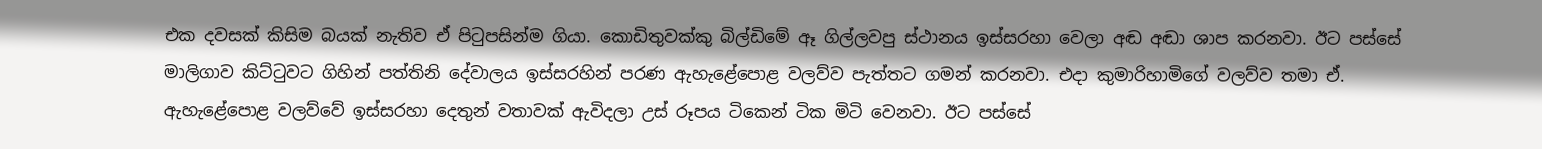එක දවසක් කිසිම බයක් නැතිව ඒ පිටුපසින්ම ගියා. කොඩිතුවක්කු බිල්ඩිමේ ඈ ගිල්ලවපු ස්ථානය ඉස්සරහා වෙලා අඬ අඬා ශාප කරනවා. ඊට පස්සේ මාලිගාව කිට්ටුවට ගිහින් පත්තිනි දේවාලය ඉස්සරහින් පරණ ඇහැළේපොළ වලව්ව පැත්තට ගමන් කරනවා. එදා කුමාරිහාමිගේ වලව්ව තමා ඒ. ඇහැළේපොළ වලව්වේ ඉස්සරහා දෙතුන් වතාවක් ඇවිදලා උස් රූපය ටිකෙන් ටික මිටි වෙනවා. ඊට පස්සේ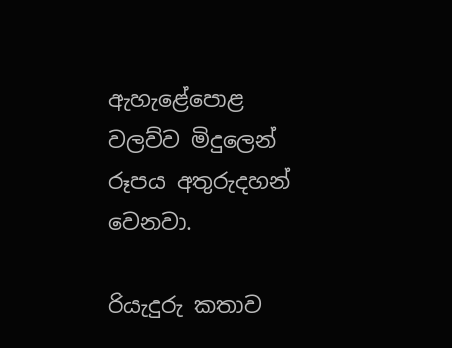ඇහැළේපොළ වලව්ව මිදුලෙන් රූපය අතුරුදහන් වෙනවා.

රියැදුරු කතාව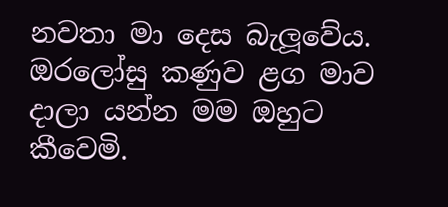නවතා මා දෙස බැලූවේය. ඔරලෝසු කණුව ළග මාව දාලා යන්න මම ඔහුට කීවෙමි.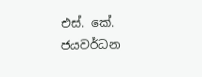එස්. කේ. ජයවර්ධන